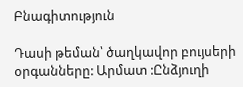Բնագիտություն

Դասի թեման՝ ծաղկավոր բույսերի օրգանները: Արմատ :Ընձյուղի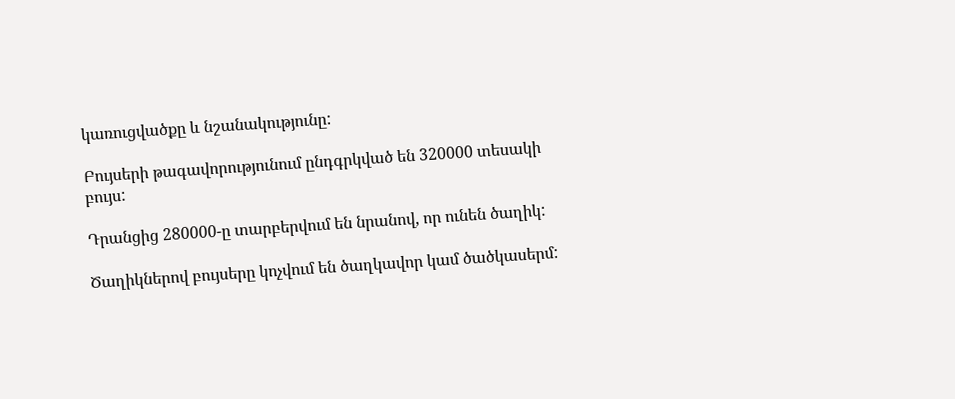կառուցվածքը և նշանակությունը:

Բույսերի թագավորությունում ընդգրկված են 320000 տեսակի բույս:

Դրանցից 280000-ը տարբերվում են նրանով, որ ունեն ծաղիկ:

Ծաղիկներով բույսերը կոչվում են ծաղկավոր կամ ծածկասերմ: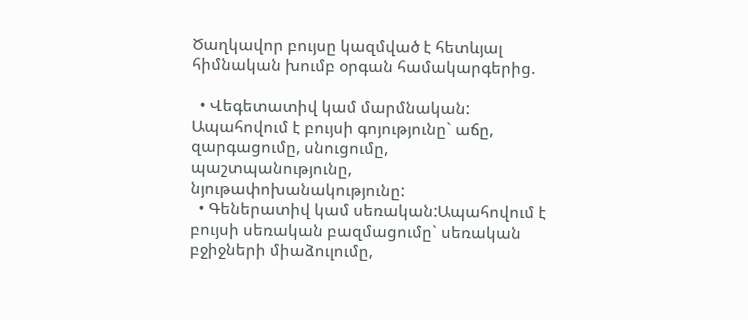Ծաղկավոր բույսը կազմված է հետևյալ հիմնական խումբ օրգան համակարգերից.

  • Վեգետատիվ կամ մարմնական: Ապահովում է բույսի գոյությունը` աճը, զարգացումը, սնուցումը, պաշտպանությունը, նյութափոխանակությունը:
  • Գեներատիվ կամ սեռական:Ապահովում է բույսի սեռական բազմացումը` սեռական բջիջների միաձուլումը,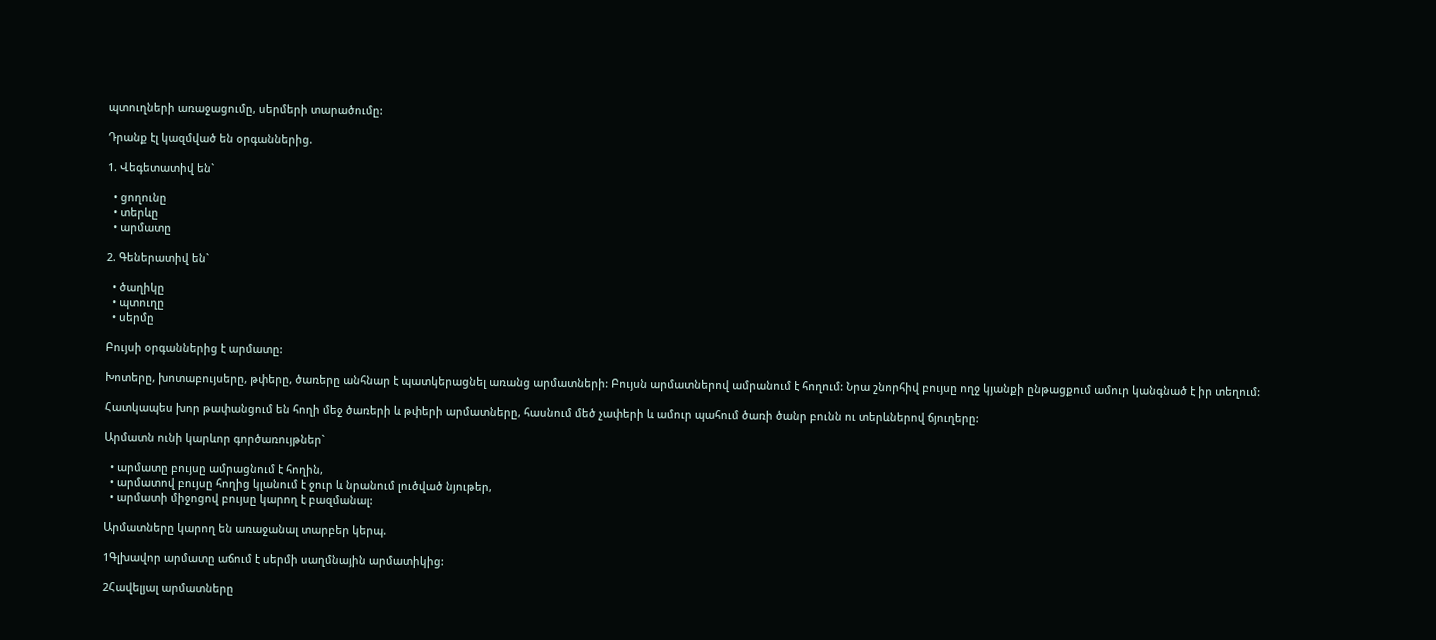պտուղների առաջացումը, սերմերի տարածումը:

Դրանք էլ կազմված են օրգաններից.

1. Վեգետատիվ են`

  • ցողունը
  • տերևը
  • արմատը

2. Գեներատիվ են`

  • ծաղիկը
  • պտուղը
  • սերմը

Բույսի օրգաններից է արմատը:

Խոտերը, խոտաբույսերը, թփերը, ծառերը անհնար է պատկերացնել առանց արմատների: Բույսն արմատներով ամրանում է հողում: Նրա շնորհիվ բույսը ողջ կյանքի ընթացքում ամուր կանգնած է իր տեղում:

Հատկապես խոր թափանցում են հողի մեջ ծառերի և թփերի արմատները, հասնում մեծ չափերի և ամուր պահում ծառի ծանր բունն ու տերևներով ճյուղերը:

Արմատն ունի կարևոր գործառույթներ`

  • արմատը բույսը ամրացնում է հողին,
  • արմատով բույսը հողից կլանում է ջուր և նրանում լուծված նյութեր,
  • արմատի միջոցով բույսը կարող է բազմանալ:

Արմատները կարող են առաջանալ տարբեր կերպ.

1Գլխավոր արմատը աճում է սերմի սաղմնային արմատիկից:

2Հավելյալ արմատները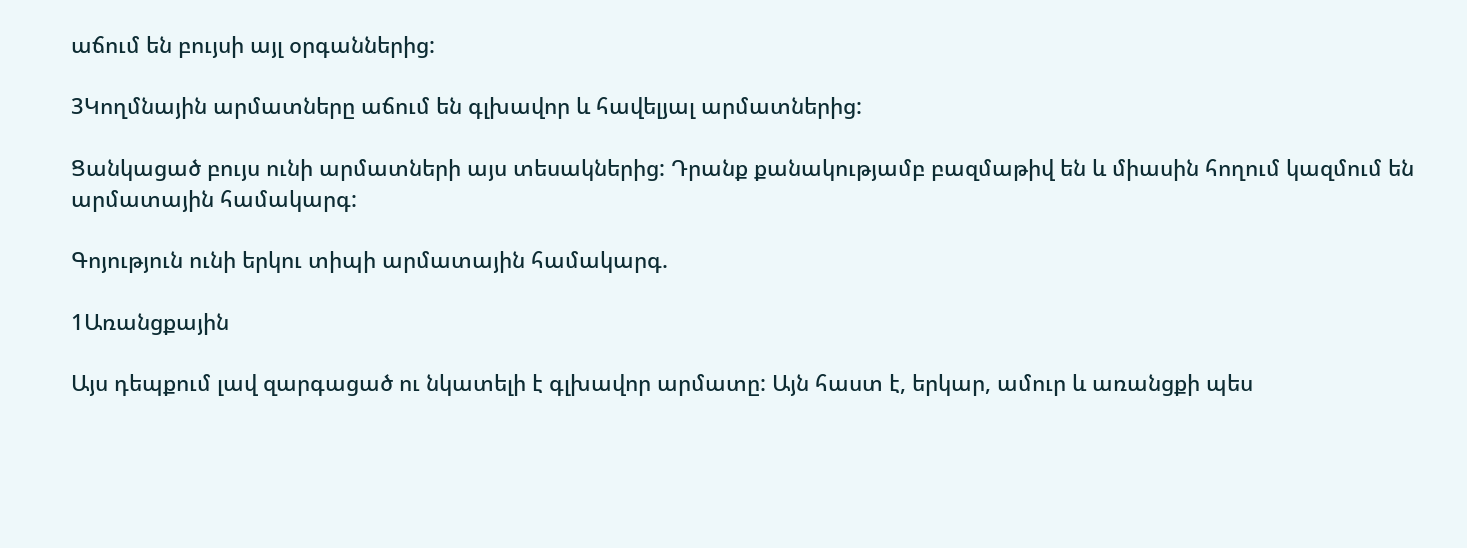աճում են բույսի այլ օրգաններից:

3Կողմնային արմատները աճում են գլխավոր և հավելյալ արմատներից:

Ցանկացած բույս ունի արմատների այս տեսակներից: Դրանք քանակությամբ բազմաթիվ են և միասին հողում կազմում են արմատային համակարգ:

Գոյություն ունի երկու տիպի արմատային համակարգ.

1Առանցքային

Այս դեպքում լավ զարգացած ու նկատելի է գլխավոր արմատը: Այն հաստ է, երկար, ամուր և առանցքի պես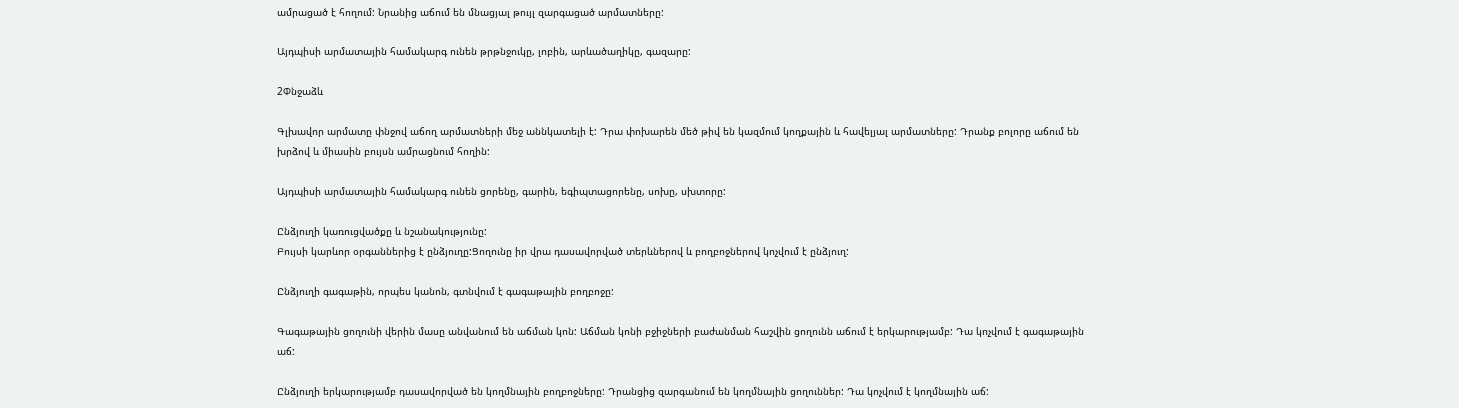ամրացած է հողում: Նրանից աճում են մնացյալ թույլ զարգացած արմատները:

Այդպիսի արմատային համակարգ ունեն թրթնջուկը, լոբին, արևածաղիկը, գազարը:

2Փնջաձև

Գլխավոր արմատը փնջով աճող արմատների մեջ աննկատելի է: Դրա փոխարեն մեծ թիվ են կազմում կողքային և հավելյալ արմատները: Դրանք բոլորը աճում են խրձով և միասին բույսն ամրացնում հողին:

Այդպիսի արմատային համակարգ ունեն ցորենը, գարին, եգիպտացորենը, սոխը, սխտորը:

Ընձյուղի կառուցվածքը և նշանակությունը:
Բույսի կարևոր օրգաններից է ընձյուղը:Ցողունը իր վրա դասավորված տերևներով և բողբոջներով կոչվում է ընձյուղ:

Ընձյուղի գագաթին, որպես կանոն, գտնվում է գագաթային բողբոջը:

Գագաթային ցողունի վերին մասը անվանում են աճման կոն: Աճման կոնի բջիջների բաժանման հաշվին ցողունն աճում է երկարությամբ: Դա կոչվում է գագաթային աճ:

Ընձյուղի երկարությամբ դասավորված են կողմնային բողբոջները: Դրանցից զարգանում են կողմնային ցողուններ: Դա կոչվում է կողմնային աճ: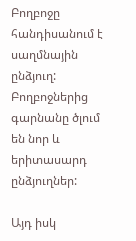Բողբոջը հանդիսանում է սաղմնային ընձյուղ: Բողբոջներից գարնանը ծլում են նոր և երիտասարդ ընձյուղներ:

Այդ իսկ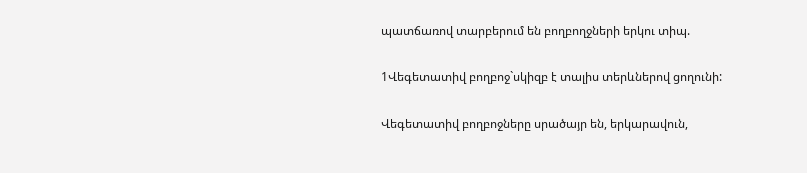պատճառով տարբերում են բողբողջների երկու տիպ.

1Վեգետատիվ բողբոջ`սկիզբ է տալիս տերևներով ցողունի:

Վեգետատիվ բողբոջները սրածայր են, երկարավուն,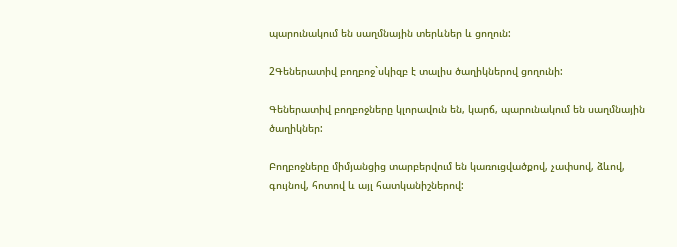պարունակում են սաղմնային տերևներ և ցողուն:

2Գեներատիվ բողբոջ`սկիզբ է տալիս ծաղիկներով ցողունի:

Գեներատիվ բողբոջները կլորավուն են, կարճ, պարունակում են սաղմնային ծաղիկներ:

Բողբոջները միմյանցից տարբերվում են կառուցվածքով, չափսով, ձևով, գույնով, հոտով և այլ հատկանիշներով: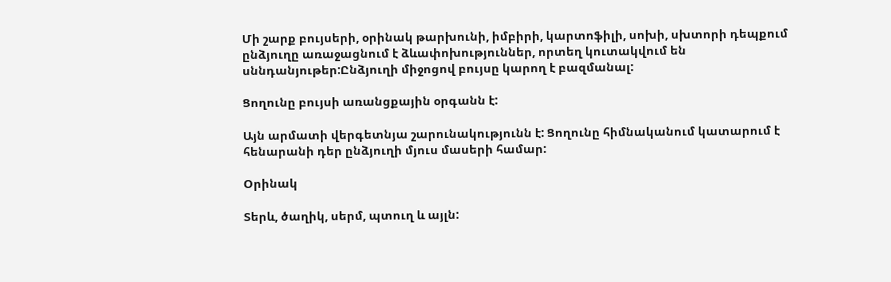Մի շարք բույսերի, օրինակ թարխունի, իմբիրի, կարտոֆիլի, սոխի, սխտորի դեպքում ընձյուղը առաջացնում է ձևափոխություններ, որտեղ կուտակվում են սննդանյութեր:Ընձյուղի միջոցով բույսը կարող է բազմանալ:

Ցողունը բույսի առանցքային օրգանն է:

Այն արմատի վերգետնյա շարունակությունն է: Ցողունը հիմնականում կատարում է հենարանի դեր ընձյուղի մյուս մասերի համար:

Օրինակ

Տերև, ծաղիկ, սերմ, պտուղ և այլն: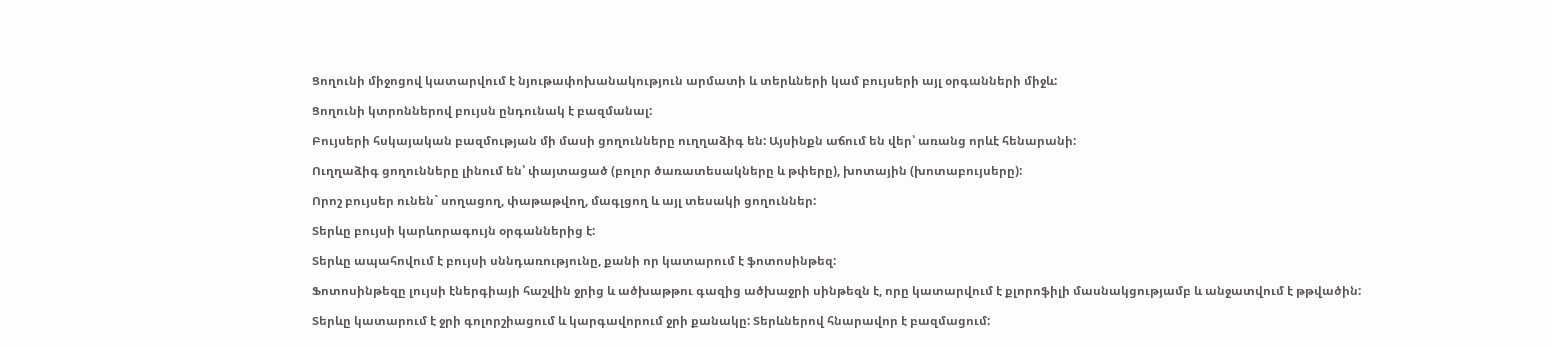Ցողունի միջոցով կատարվում է նյութափոխանակություն արմատի և տերևների կամ բույսերի այլ օրգանների միջև:

Ցողունի կտրոններով բույսն ընդունակ է բազմանալ:

Բույսերի հսկայական բազմության մի մասի ցողունները ուղղաձիգ են: Այսինքն աճում են վեր՝ առանց որևէ հենարանի:

Ուղղաձիգ ցողունները լինում են՝ փայտացած (բոլոր ծառատեսակները և թփերը), խոտային (խոտաբույսերը):

Որոշ բույսեր ունեն` սողացող, փաթաթվող, մագլցող և այլ տեսակի ցողուններ:

Տերևը բույսի կարևորագույն օրգաններից է:

Տերևը ապահովում է բույսի սննդառությունը, քանի որ կատարում է ֆոտոսինթեզ:

Ֆոտոսինթեզը լույսի էներգիայի հաշվին ջրից և ածխաթթու գազից ածխաջրի սինթեզն է, որը կատարվում է քլորոֆիլի մասնակցությամբ և անջատվում է թթվածին:

Տերևը կատարում է ջրի գոլորշիացում և կարգավորում ջրի քանակը: Տերևներով հնարավոր է բազմացում: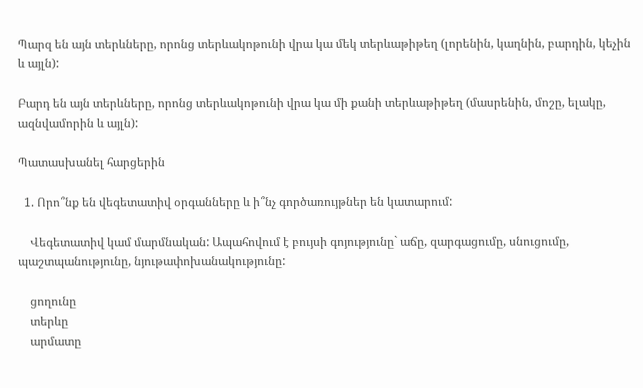Պարզ են այն տերևները, որոնց տերևակոթունի վրա կա մեկ տերևաթիթեղ (լորենին, կաղնին, բարդին, կեչին և այլն):

Բարդ են այն տերևները, որոնց տերևակոթունի վրա կա մի քանի տերևաթիթեղ (մասրենին, մոշը, ելակը, ազնվամորին և այլն):

Պատասխանել հարցերին

  1. Որո՞նք են վեգետատիվ օրգանները և ի՞նչ գործառույթներ են կատարում:

    Վեգետատիվ կամ մարմնական: Ապահովում է բույսի գոյությունը` աճը, զարգացումը, սնուցումը, պաշտպանությունը, նյութափոխանակությունը:

    ցողունը
    տերևը
    արմատը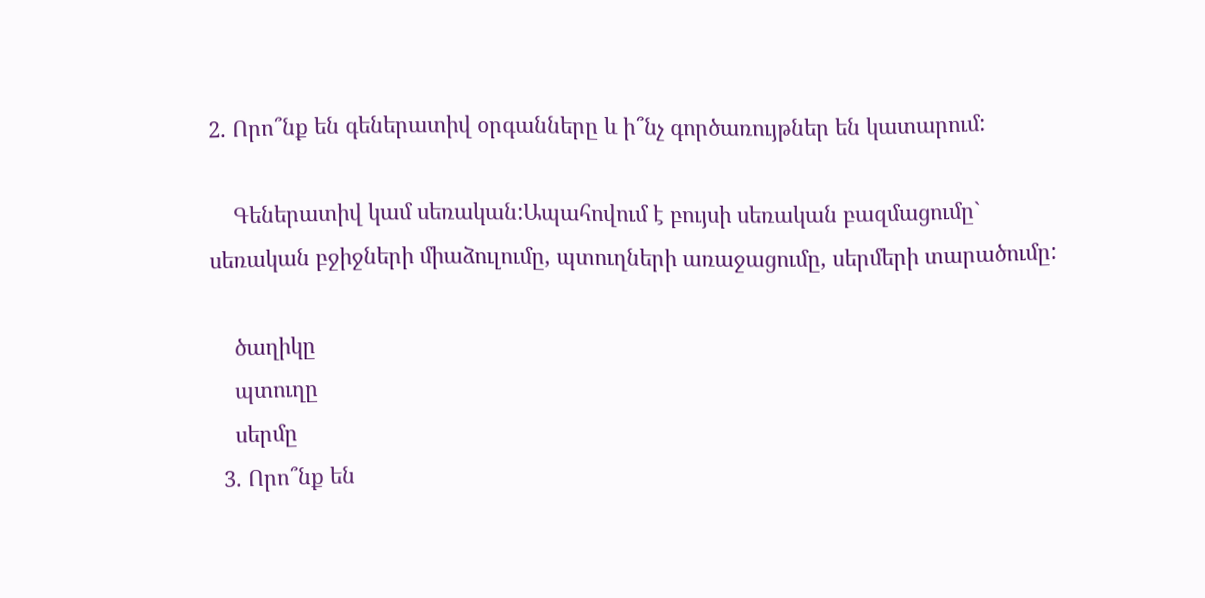2. Որո՞նք են գեներատիվ օրգանները և ի՞նչ գործառույթներ են կատարում:

    Գեներատիվ կամ սեռական:Ապահովում է բույսի սեռական բազմացումը` սեռական բջիջների միաձուլումը, պտուղների առաջացումը, սերմերի տարածումը:

    ծաղիկը
    պտուղը
    սերմը
  3. Որո՞նք են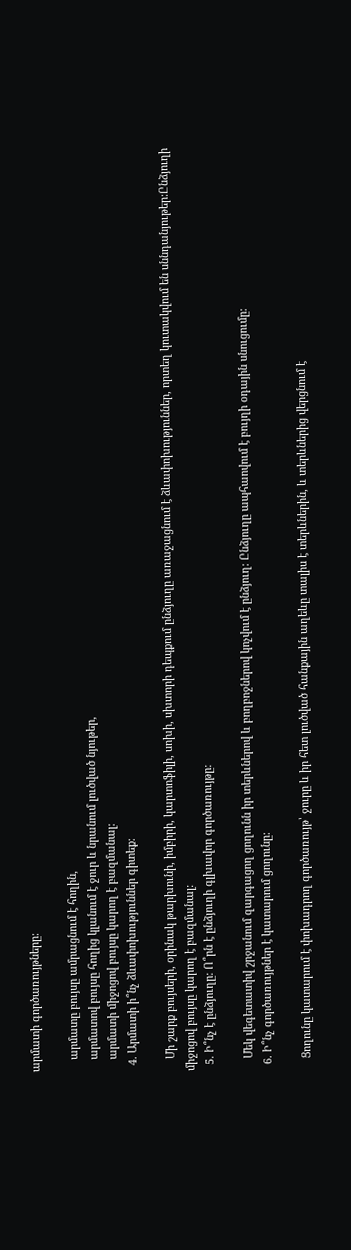արմատի գործառույթները:

    արմատը բույսը ամրացնում է հողին,
    արմատով բույսը հողից կլանում է ջուր և նրանում լուծված նյութեր,
    արմատի միջոցով բույսը կարող է բազմանալ:
  4. Արմատի ի՞նչ ձևափոխություններ գիտեք:

    Մի շարք բույսերի, օրինակ թարխունի, իմբիրի, կարտոֆիլի, սոխի, սխտորի դեպքում ընձյուղը առաջացնում է ձևափոխություններ, որտեղ կուտակվում են սննդանյութեր:Ընձյուղի միջոցով բույսը կարող է բազմանալ:
  5. Ի՞նչ է ընձյուղը: Ո՞րն է ընձյուղի գլխավոր գործառույթը:

    Մեկ վեգետատիվ շրջանում զարգացող ցողունն իր տերևներով և բողբոջներով կոչվում է ընձյուղ: Ընձյուղը ապհաովում է բույղի օդային սնուցումը:
  6. Ի՞նչ գործառույթներ է կատարում ցողունը:

    Ցողունը կատարում է փոխադրող գործառույթ՝ ջուրը և իր հետ լուծված հանքային աղեևը տալիս է տերևներին, և տերևներից վերցնում է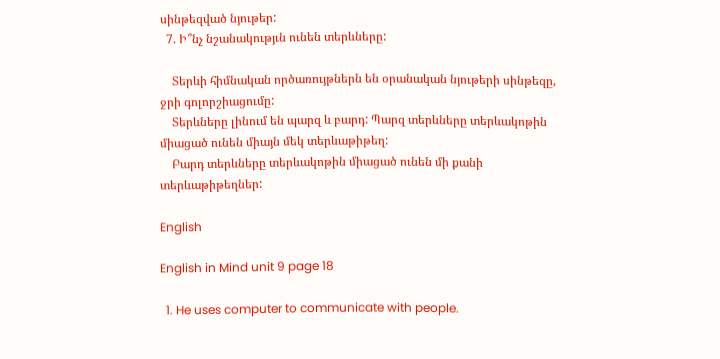սինթեզված նյութեր:
  7. Ի՞նչ նշանակությւն ունեն տերևները:

    Տերևի հիմնական ործառույթներն են օրանական նյութերի սինթեզը, ջրի գոլորշիացումը:
    Տերևները լինում են պարզ և բարդ: Պարզ տերևները տերևակոթին միացած ունեն միայն մեկ տերևաթիթեղ:
    Բարդ տերևները տերևակոթին միացած ունեն մի քանի տերևաթիթեղներ:

English

English in Mind unit 9 page 18

  1. He uses computer to communicate with people.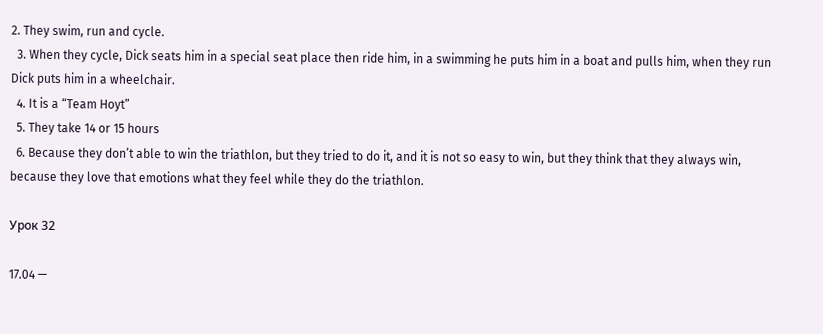2. They swim, run and cycle.
  3. When they cycle, Dick seats him in a special seat place then ride him, in a swimming he puts him in a boat and pulls him, when they run Dick puts him in a wheelchair.
  4. It is a “Team Hoyt”
  5. They take 14 or 15 hours
  6. Because they don’t able to win the triathlon, but they tried to do it, and it is not so easy to win, but they think that they always win, because they love that emotions what they feel while they do the triathlon.

Урок 32

17.04 —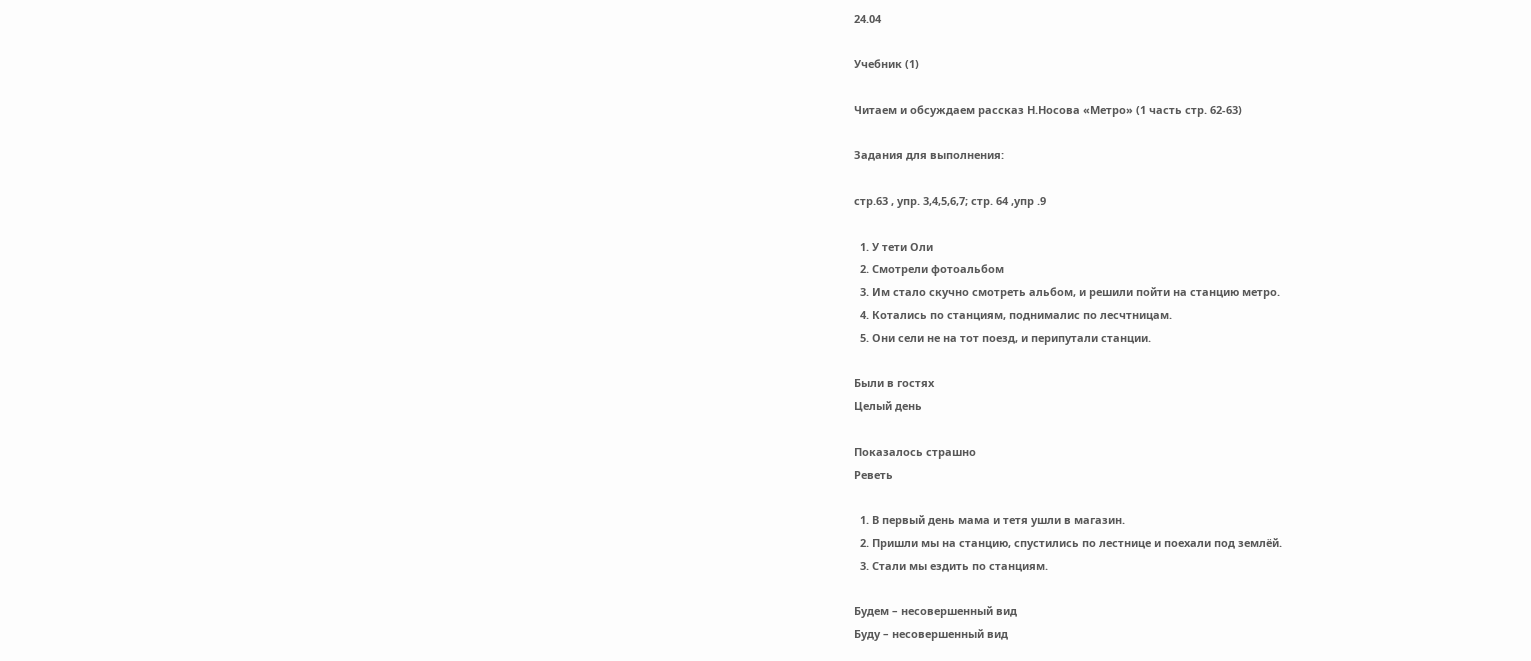24.04

Учебник (1)

Читаем и обсуждаем рассказ Н.Носова «Метро» (1 часть стр. 62-63)

Задания для выполнения:

стр.63 , упр. 3,4,5,6,7; стр. 64 ,упр .9

  1. У тети Оли
  2. Смотрели фотоальбом
  3. Им стало скучно смотреть альбом, и решили пойти на станцию метро.
  4. Котались по станциям, поднималис по лесчтницам.
  5. Они сели не на тот поезд, и перипутали станции.

Были в гостях
Целый день

Показалось страшно
Реветь

  1. В первый день мама и тетя ушли в магазин.
  2. Пришли мы на станцию, спустились по лестнице и поехали под землёй.
  3. Стали мы ездить по станциям.

Будем – несовершенный вид
Буду – несовершенный вид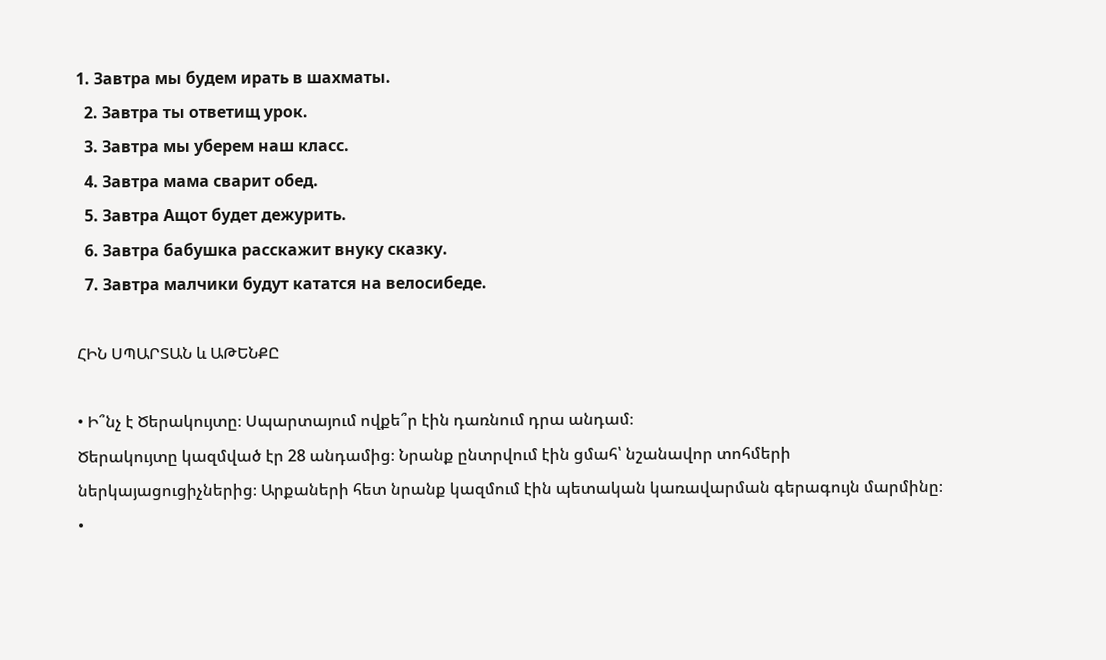1. Завтра мы будем ирать в шахматы.
  2. Завтра ты ответищ урок.
  3. Завтра мы уберем наш класс.
  4. Завтра мама сварит обед.
  5. Завтра Ащот будет дежурить.
  6. Завтра бабушка расскажит внуку сказку.
  7. Завтра малчики будут кататся на велосибеде.

ՀԻՆ ՍՊԱՐՏԱՆ և ԱԹԵՆՔԸ

• Ի՞նչ է Ծերակույտը։ Սպարտայում ովքե՞ր էին դառնում դրա անդամ։
Ծերակույտը կազմված էր 28 անդամից։ Նրանք ընտրվում էին ցմահ՝ նշանավոր տոհմերի ներկայացուցիչներից։ Արքաների հետ նրանք կազմում էին պետական կառավարման գերագույն մարմինը։
•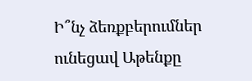Ի՞նչ ձեռքբերումներ ունեցավ Աթենքը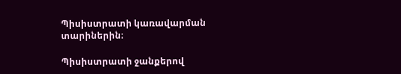Պիսիստրատի կառավարման տարիներին։

Պիսիստրատի ջանքերով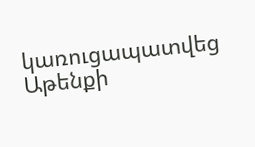կառուցապատվեց Աթենքի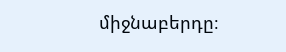միջնաբերդը։